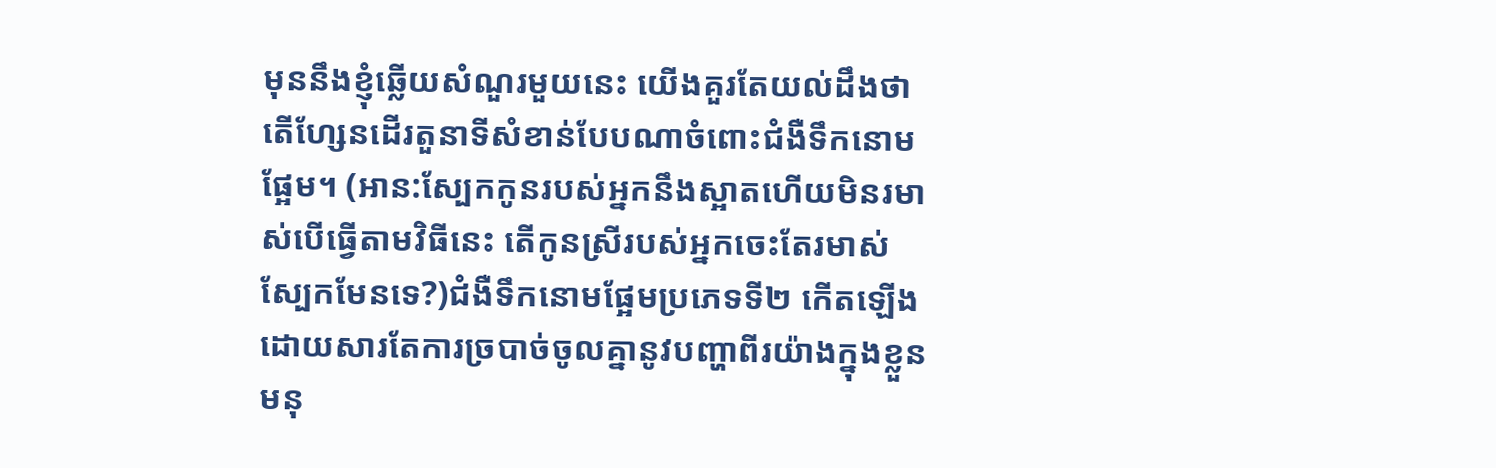មុននឹងខ្ញុំឆ្លើយសំណួរមួយនេះ យើងគួរតែយល់ដឹងថាតើហ្សែនដើរតួនាទីសំខាន់បែបណាចំពោះជំងឺទឹកនោមផ្អែម។ (អាន:ស្បែកកូនរបស់អ្នកនឹងស្អាតហើយមិនរមាស់បើធ្វើតាមវិធីនេះ តើកូនស្រីរបស់អ្នកចេះតែរមាស់ស្បែកមែនទេ?)ជំងឺទឹកនោមផ្អែមប្រភេទទី២ កើតឡើងដោយសារតែការច្របាច់ចូលគ្នានូវបញ្ហាពីរយ៉ាងក្នុងខ្លួនមនុ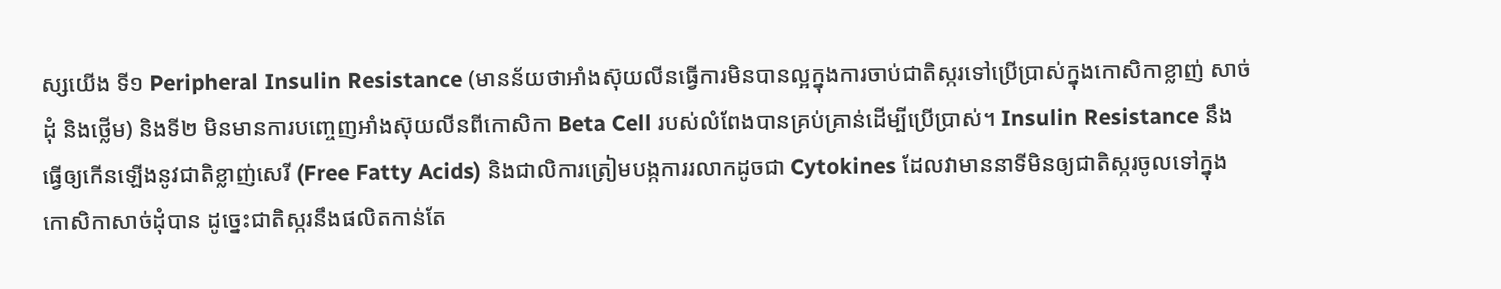ស្សយើង ទី១ Peripheral Insulin Resistance (មានន័យថាអាំងស៊ុយលីនធ្វើការមិនបានល្អក្នុងការចាប់ជាតិស្ករទៅប្រើប្រាស់ក្នុងកោសិកាខ្លាញ់ សាច់ដុំ និងថ្លើម) និងទី២ មិនមានការបញ្ចេញអាំងស៊ុយលីនពីកោសិកា Beta Cell របស់លំពែងបានគ្រប់គ្រាន់ដើម្បីប្រើប្រាស់។ Insulin Resistance នឹងធ្វើឲ្យកើនឡើងនូវជាតិខ្លាញ់សេរី (Free Fatty Acids) និងជាលិការត្រៀមបង្កការរលាកដូចជា Cytokines ដែលវាមាននាទីមិនឲ្យជាតិស្ករចូលទៅក្នុងកោសិកាសាច់ដុំបាន ដូច្នេះជាតិស្ករនឹងផលិតកាន់តែ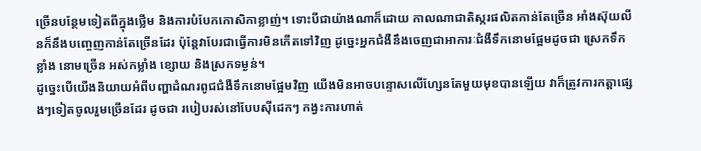ច្រើនបន្ថែមទៀតពីក្នុងថ្លើម និងការបំបែកកោសិកាខ្លាញ់។ ទោះបីជាយ៉ាងណាក៏ដោយ កាលណាជាតិស្ករផលិតកាន់តែច្រើន អាំងស៊ុយលីនក៏នឹងបញ្ចេញកាន់តែច្រើនដែរ ប៉ុន្តែវាបែរជាធ្វើការមិនកើតទៅវិញ ដូច្នេះអ្នកជំងឺនឹងចេញជាអាការៈជំងឺទឹកនោមផ្អែមដូចជា ស្រេកទឹកខ្លាំង នោមច្រើន អស់កម្លាំង ខ្សោយ និងស្រកទម្ងន់។
ដូច្នេះបើយើងនិយាយអំពីបញ្ហាដំណរពូជជំងឺទឹកនោមផ្អែមវិញ យើងមិនអាចបន្ទោសលើហ្សែនតែមួយមុខបានឡើយ វាក៏ត្រូវការកត្តាផ្សេងៗទៀតចូលរួមច្រើនដែរ ដូចជា របៀបរស់នៅបែបស៊ីដេកៗ កង្វះការហាត់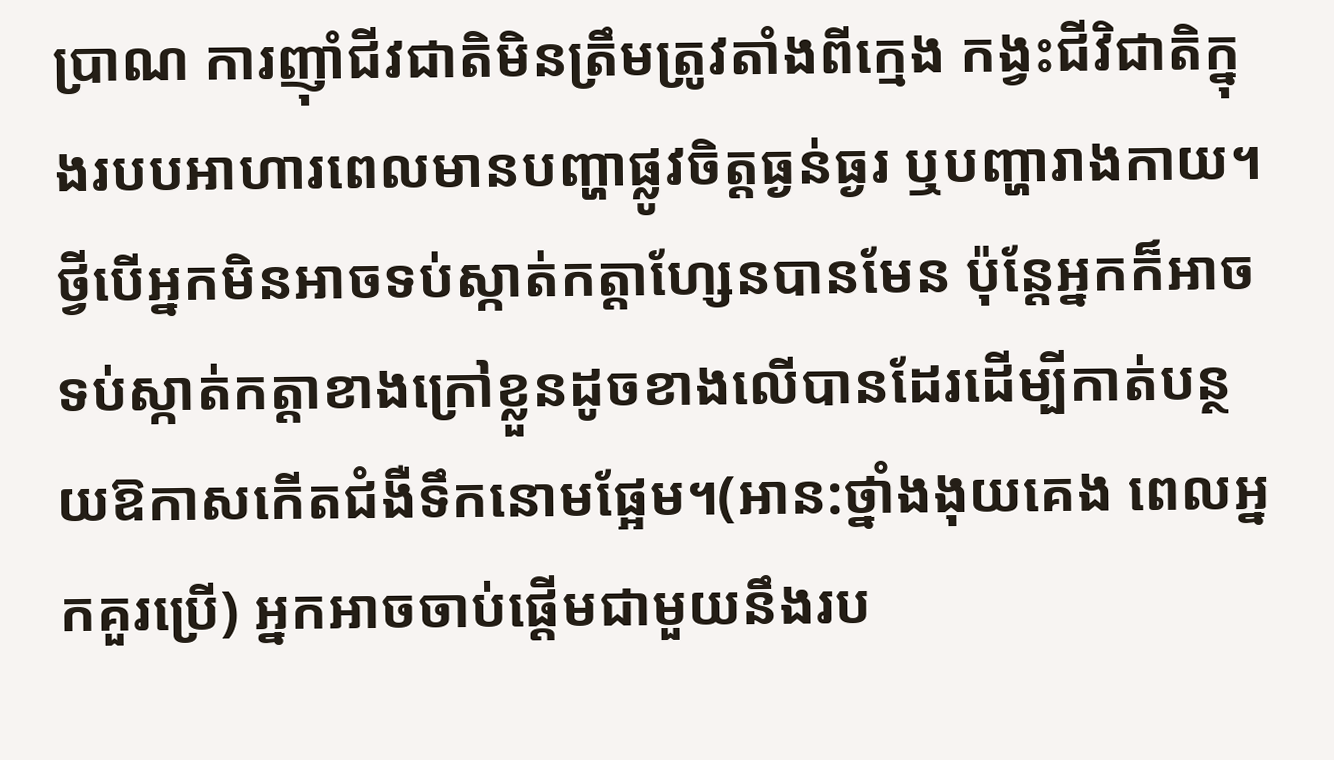ប្រាណ ការញ៉ាំជីវជាតិមិនត្រឹមត្រូវតាំងពីក្មេង កង្វះជីវិជាតិក្នុងរបបអាហារពេលមានបញ្ហាផ្លូវចិត្តធ្ងន់ធ្ងរ ឬបញ្ហារាងកាយ។
ថ្វីបើអ្នកមិនអាចទប់ស្កាត់កត្តាហ្សែនបានមែន ប៉ុន្តែអ្នកក៏អាចទប់ស្កាត់កត្តាខាងក្រៅខ្លួនដូចខាងលើបានដែរដើម្បីកាត់បន្ថយឱកាសកើតជំងឺទឹកនោមផ្អែម។(អាន:ថ្នាំងងុយគេង ពេលអ្នកគួរប្រើ) អ្នកអាចចាប់ផ្តើមជាមួយនឹងរប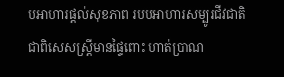បអាហារផ្តល់សុខភាព របបអាហារសម្បូរជីវជាតិ ជាពិសេសស្រ្តីមានផ្ទៃពោះ ហាត់ប្រាណ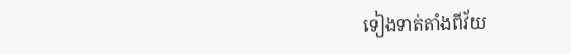ទៀងទាត់តាំងពីវ័យ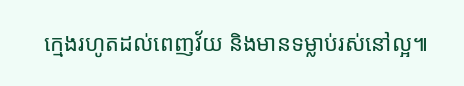ក្មេងរហូតដល់ពេញវ័យ និងមានទម្លាប់រស់នៅល្អ៕